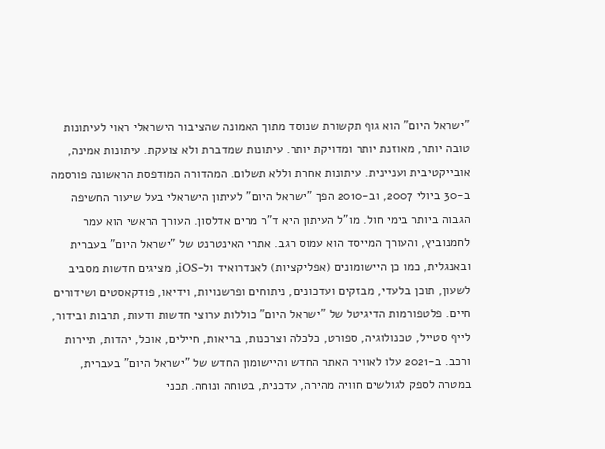"ישראל היום" הוא גוף תקשורת שנוסד מתוך האמונה שהציבור הישראלי ראוי לעיתונות טובה יותר, מאוזנת יותר ומדויקת יותר. עיתונות שמדברת ולא צועקת. עיתונות אמינה, אובייקטיבית ועניינית. עיתונות אחרת וללא תשלום. המהדורה המודפסת הראשונה פורסמה ב-30 ביולי 2007, וב-2010 הפך "ישראל היום" לעיתון הישראלי בעל שיעור החשיפה הגבוה ביותר בימי חול. מו"ל העיתון היא ד"ר מרים אדלסון. העורך הראשי הוא עמר לחמנוביץ, והעורך המייסד הוא עמוס רגב. אתרי האינטרנט של "ישראל היום" בעברית ובאנגלית, כמו כן היישומונים (אפליקציות) לאנדרואיד ול-iOS, מציגים חדשות מסביב לשעון, תוכן בלעדי, מבזקים ועדכונים, ניתוחים ופרשנויות, וידיאו, פודקאסטים ושידורים חיים. פלטפורמות הדיגיטל של "ישראל היום" כוללות ערוצי חדשות ודעות, תרבות ובידור, לייף סטייל, טכנולוגיה, ספורט, כלכלה וצרכנות, בריאות, חיילים, אוכל, יהדות, תיירות ורכב. ב-2021 עלו לאוויר האתר החדש והיישומון החדש של "ישראל היום" בעברית, במטרה לספק לגולשים חוויה מהירה, עדכנית, בטוחה ונוחה. תכני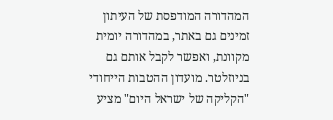המהדורה המודפסת של העיתון זמינים גם באתר, במהדורה יומית מקוונת, ואפשר לקבל אותם גם בניוזלטר. מועדון ההטבות הייחודי "הקליקה של ישראל היום" מציע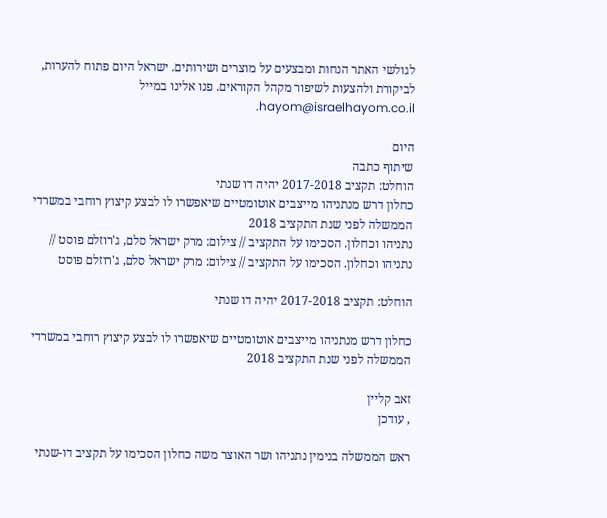לגולשי האתר הנחות ומבצעים על מוצרים ושירותים. ישראל היום פתוח להערות, לביקורת ולהצעות לשיפור מקהל הקוראים. פנו אלינו במייל hayom@israelhayom.co.il.

היום
שיתוף כתבה
הוחלט: תקציב 2017-2018 יהיה דו שנתי
כחלון דרש מנתניהו מייצבים אוטומטיים שיאפשרו לו לבצע קיצוץ רוחבי במשרדי הממשלה לפני שנת התקציב 2018
נתניהו וכחלון. הסכימו על התקציב // צילום: מרק ישראל סלם, ג'רוזלם פוסט // נתניהו וכחלון. הסכימו על התקציב // צילום: מרק ישראל סלם, ג'רוזלם פוסט

הוחלט: תקציב 2017-2018 יהיה דו שנתי

כחלון דרש מנתניהו מייצבים אוטומטיים שיאפשרו לו לבצע קיצוץ רוחבי במשרדי הממשלה לפני שנת התקציב 2018

זאב קליין
, עודכן

ראש הממשלה בנימין נתניהו ושר האוצר משה כחלון הסכימו על תקציב דו-שנתי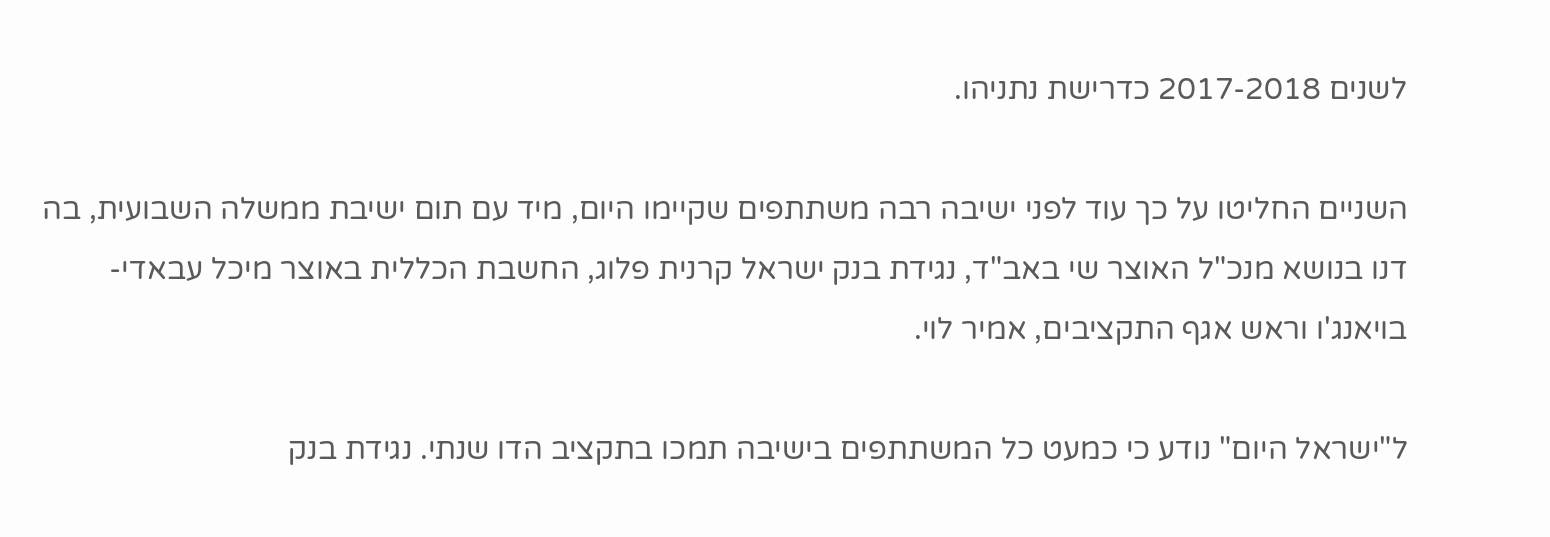לשנים 2017-2018 כדרישת נתניהו.

השניים החליטו על כך עוד לפני ישיבה רבה משתתפים שקיימו היום, מיד עם תום ישיבת ממשלה השבועית, בה דנו בנושא מנכ"ל האוצר שי באב"ד, נגידת בנק ישראל קרנית פלוג, החשבת הכללית באוצר מיכל עבאדי-בויאנג'ו וראש אגף התקציבים, אמיר לוי.

ל"ישראל היום" נודע כי כמעט כל המשתתפים בישיבה תמכו בתקציב הדו שנתי. נגידת בנק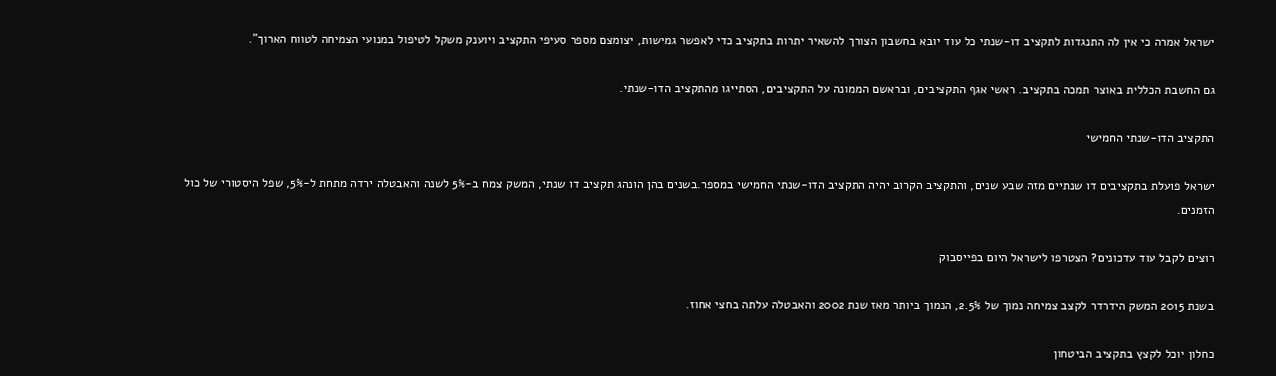ישראל אמרה כי אין לה התנגדות לתקציב דו-שנתי כל עוד יובא בחשבון הצורך להשאיר יתרות בתקציב כדי לאפשר גמישות, יצומצם מספר סעיפי התקציב ויוענק משקל לטיפול במנועי הצמיחה לטווח הארוך".

גם החשבת הכללית באוצר תמכה בתקציב. ראשי אגף התקציבים, ובראשם הממונה על התקציבים, הסתייגו מהתקציב הדו-שנתי.

התקציב הדו-שנתי החמישי

ישראל פועלת בתקציבים דו שנתיים מזה שבע שנים, והתקציב הקרוב יהיה התקציב הדו-שנתי החמישי במספר.בשנים בהן הונהג תקציב דו שנתי, המשק צמח ב-5% לשנה והאבטלה ירדה מתחת ל-5%, שפל היסטורי של כול הזמנים.

רוצים לקבל עוד עדכונים? הצטרפו לישראל היום בפייסבוק

בשנת 2015 המשק הידרדר לקצב צמיחה נמוך של 2.5%, הנמוך ביותר מאז שנת 2002 והאבטלה עלתה בחצי אחוז.

כחלון יוכל לקצץ בתקציב הביטחון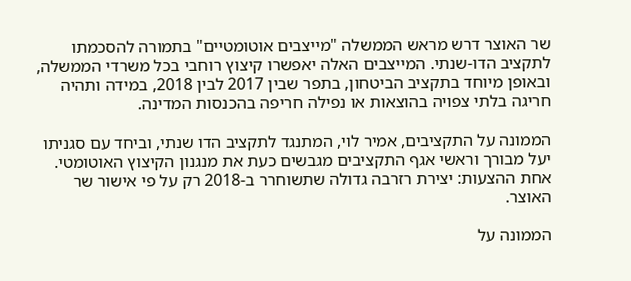שר האוצר דרש מראש הממשלה "מייצבים אוטומטיים" בתמורה להסכמתו לתקציב הדו-שנתי. המייצבים האלה יאפשרו קיצוץ רוחבי בכל משרדי הממשלה, ובאופן מיוחד בתקציב הביטחון, בתפר שבין 2017 לבין 2018, במידה ותהיה חריגה בלתי צפויה בהוצאות או נפילה חריפה בהכנסות המדינה.

הממונה על התקציבים, אמיר לוי, המתנגד לתקציב הדו שנתי, וביחד עם סגניתו יעל מבורך וראשי אגף התקציבים מגבשים כעת את מנגנון הקיצוץ האוטומטי. אחת ההצעות: יצירת רזרבה גדולה שתשוחרר ב-2018 רק על פי אישור שר האוצר.

הממונה על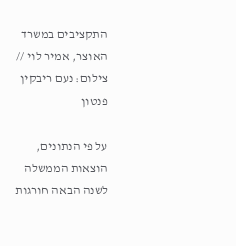התקציבים במשרד האוצר, אמיר לוי // צילום: נעם ריבקין פנטון

על פי הנתונים, הוצאות הממשלה לשנה הבאה חורגות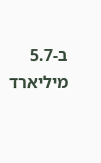ב-5.7 מיליארד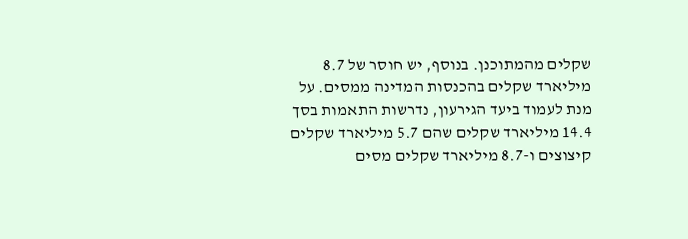שקלים מהמתוכנן. בנוסף, יש חוסר של 8.7 מיליארד שקלים בהכנסות המדינה ממסים. על מנת לעמוד ביעד הגירעון, נדרשות התאמות בסך 14.4 מיליארד שקלים שהם 5.7 מיליארד שקלים קיצוצים ו-8.7 מיליארד שקלים מסים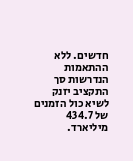חדשים. ללא ההתאמות הנדרשות סך התקציב יזנק לשיא כול הזמנים של 434.7 מיליארד.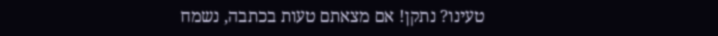טעינו? נתקן! אם מצאתם טעות בכתבה, נשמח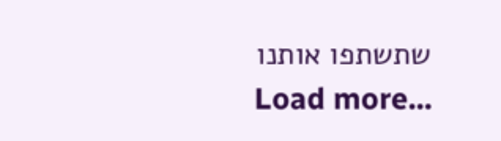שתשתפו אותנו
Load more...